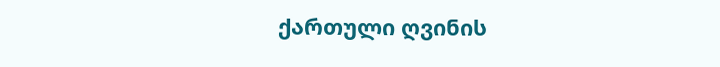ქართული ღვინის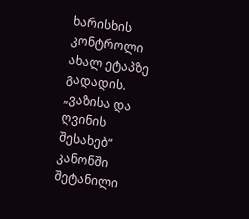ხარისხის კონტროლი ახალ ეტაპზე გადადის. „ვაზისა და ღვინის შესახებ“ კანონში შეტანილი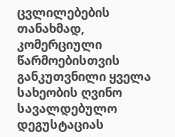ცვლილებების თანახმად, კომერციული წარმოებისთვის განკუთვნილი ყველა სახეობის ღვინო სავალდებულო დეგუსტაციას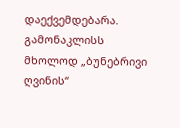დაექვემდებარა. გამონაკლისს მხოლოდ „ბუნებრივი ღვინის“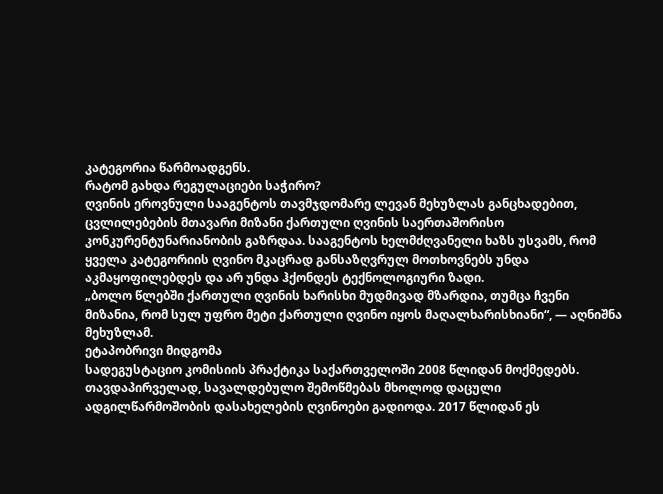კატეგორია წარმოადგენს.
რატომ გახდა რეგულაციები საჭირო?
ღვინის ეროვნული სააგენტოს თავმჯდომარე ლევან მეხუზლას განცხადებით, ცვლილებების მთავარი მიზანი ქართული ღვინის საერთაშორისო კონკურენტუნარიანობის გაზრდაა. სააგენტოს ხელმძღვანელი ხაზს უსვამს, რომ ყველა კატეგორიის ღვინო მკაცრად განსაზღვრულ მოთხოვნებს უნდა აკმაყოფილებდეს და არ უნდა ჰქონდეს ტექნოლოგიური ზადი.
„ბოლო წლებში ქართული ღვინის ხარისხი მუდმივად მზარდია, თუმცა ჩვენი მიზანია, რომ სულ უფრო მეტი ქართული ღვინო იყოს მაღალხარისხიანი“, — აღნიშნა მეხუზლამ.
ეტაპობრივი მიდგომა
სადეგუსტაციო კომისიის პრაქტიკა საქართველოში 2008 წლიდან მოქმედებს. თავდაპირველად, სავალდებულო შემოწმებას მხოლოდ დაცული ადგილწარმოშობის დასახელების ღვინოები გადიოდა. 2017 წლიდან ეს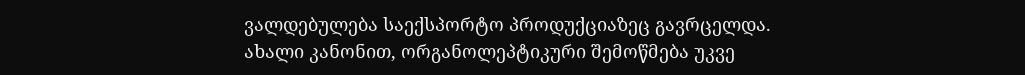ვალდებულება საექსპორტო პროდუქციაზეც გავრცელდა.
ახალი კანონით, ორგანოლეპტიკური შემოწმება უკვე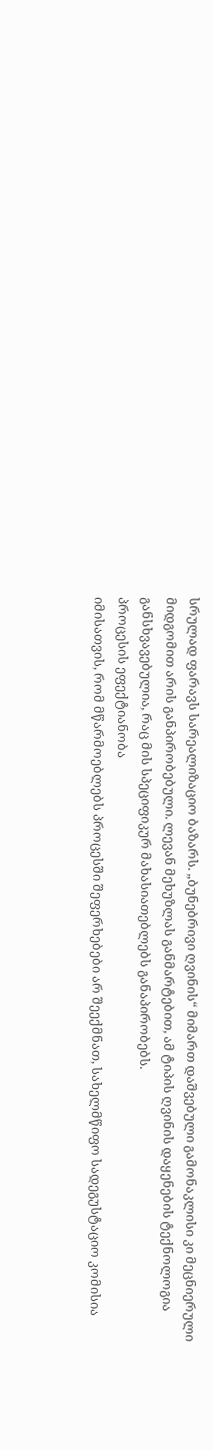სრულად ფარავს სარეალიზაციო ბაზარს. „ბუნებრივი ღვინის“ მიმართ დაშვებული გამონაკლისი კი მეცნიერული მიდგომით არის განპირობებული. ლევან მეხუზლას განმარტებით, ამ ტიპის ღვინის დაყენების ტექნოლოგია განსხვავებულია, რაც მის სპეციფიკურ მახასიათებლებს განაპირობებს.
პროცესის ეფექტიანობა
იმისათვის, რომ მწარმოებლებს პროცესში შეფერხებები არ შეექმნათ, სახელმწიფო სადეგუსტაციო კომისია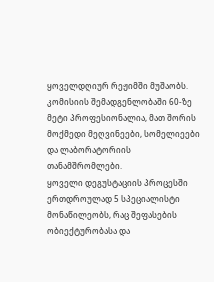ყოველდღიურ რეჟიმში მუშაობს. კომისიის შემადგენლობაში 60-ზე მეტი პროფესიონალია, მათ შორის მოქმედი მეღვინეები, სომელიეები და ლაბორატორიის თანამშრომლები.
ყოველი დეგუსტაციის პროცესში ერთდროულად 5 სპეციალისტი მონაწილეობს, რაც შეფასების ობიექტურობასა და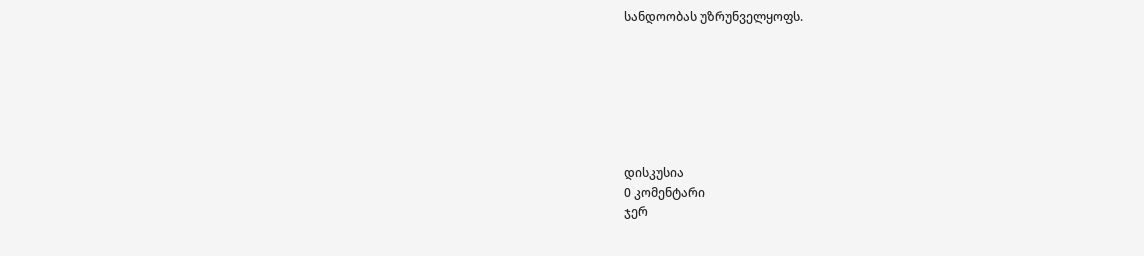სანდოობას უზრუნველყოფს.







დისკუსია
0 კომენტარი
ჯერ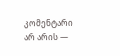კომენტარი არ არის —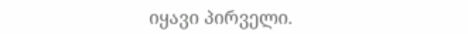იყავი პირველი.